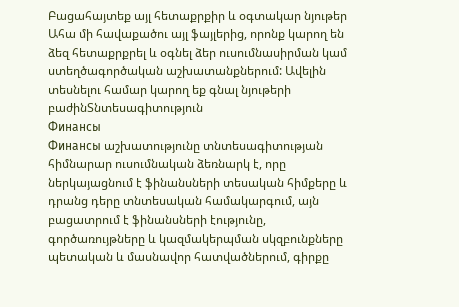Բացահայտեք այլ հետաքրքիր և օգտակար նյութեր
Ահա մի հավաքածու այլ ֆայլերից, որոնք կարող են ձեզ հետաքրքրել և օգնել ձեր ուսումնասիրման կամ ստեղծագործական աշխատանքներում: Ավելին տեսնելու համար կարող եք գնալ նյութերի բաժինՏնտեսագիտություն
Финансы
Финансы աշխատությունը տնտեսագիտության հիմնարար ուսումնական ձեռնարկ է, որը ներկայացնում է ֆինանսների տեսական հիմքերը և դրանց դերը տնտեսական համակարգում, այն բացատրում է ֆինանսների էությունը, գործառույթները և կազմակերպման սկզբունքները պետական և մասնավոր հատվածներում, գիրքը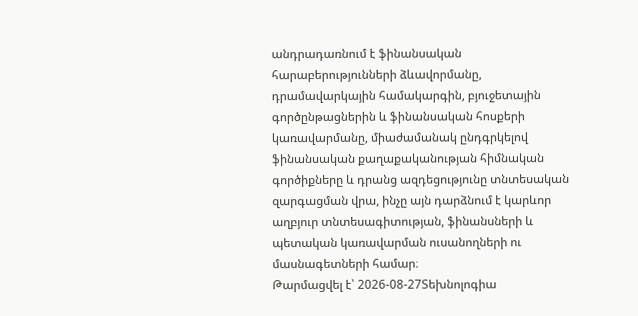անդրադառնում է ֆինանսական հարաբերությունների ձևավորմանը, դրամավարկային համակարգին, բյուջետային գործընթացներին և ֆինանսական հոսքերի կառավարմանը, միաժամանակ ընդգրկելով ֆինանսական քաղաքականության հիմնական գործիքները և դրանց ազդեցությունը տնտեսական զարգացման վրա, ինչը այն դարձնում է կարևոր աղբյուր տնտեսագիտության, ֆինանսների և պետական կառավարման ուսանողների ու մասնագետների համար։
Թարմացվել է՝ 2026-08-27Տեխնոլոգիա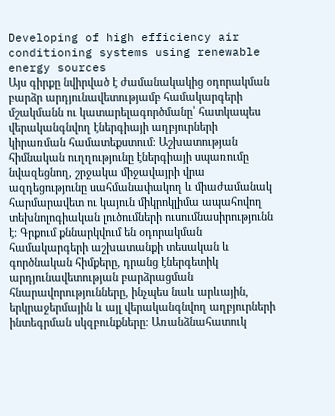Developing of high efficiency air conditioning systems using renewable energy sources
Այս գիրքը նվիրված է ժամանակակից օդորակման բարձր արդյունավետությամբ համակարգերի մշակմանն ու կատարելագործմանը՝ հատկապես վերականգնվող էներգիայի աղբյուրների կիրառման համատեքստում։ Աշխատության հիմնական ուղղությունը էներգիայի սպառումը նվազեցնող, շրջակա միջավայրի վրա ազդեցությունը սահմանափակող և միաժամանակ հարմարավետ ու կայուն միկրոկլիմա ապահովող տեխնոլոգիական լուծումների ուսումնասիրությունն է։ Գրքում քննարկվում են օդորակման համակարգերի աշխատանքի տեսական և գործնական հիմքերը, դրանց էներգետիկ արդյունավետության բարձրացման հնարավորությունները, ինչպես նաև արևային, երկրաջերմային և այլ վերականգնվող աղբյուրների ինտեգրման սկզբունքները։ Առանձնահատուկ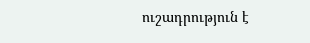ուշադրություն է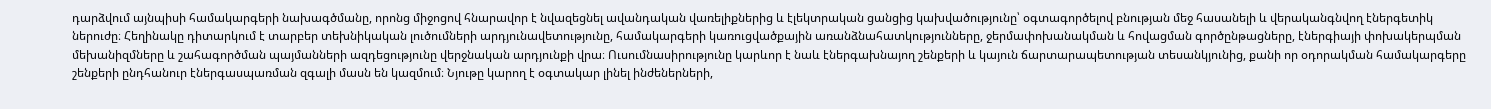դարձվում այնպիսի համակարգերի նախագծմանը, որոնց միջոցով հնարավոր է նվազեցնել ավանդական վառելիքներից և էլեկտրական ցանցից կախվածությունը՝ օգտագործելով բնության մեջ հասանելի և վերականգնվող էներգետիկ ներուժը։ Հեղինակը դիտարկում է տարբեր տեխնիկական լուծումների արդյունավետությունը, համակարգերի կառուցվածքային առանձնահատկությունները, ջերմափոխանակման և հովացման գործընթացները, էներգիայի փոխակերպման մեխանիզմները և շահագործման պայմանների ազդեցությունը վերջնական արդյունքի վրա։ Ուսումնասիրությունը կարևոր է նաև էներգախնայող շենքերի և կայուն ճարտարապետության տեսանկյունից, քանի որ օդորակման համակարգերը շենքերի ընդհանուր էներգասպառման զգալի մասն են կազմում։ Նյութը կարող է օգտակար լինել ինժեներների,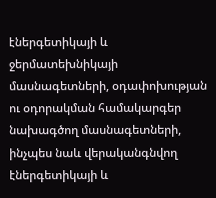էներգետիկայի և ջերմատեխնիկայի մասնագետների, օդափոխության ու օդորակման համակարգեր նախագծող մասնագետների, ինչպես նաև վերականգնվող էներգետիկայի և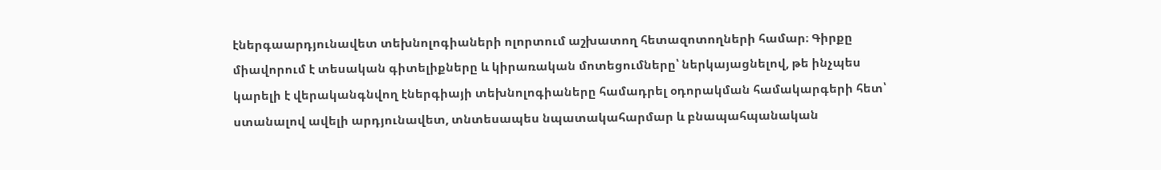էներգաարդյունավետ տեխնոլոգիաների ոլորտում աշխատող հետազոտողների համար։ Գիրքը միավորում է տեսական գիտելիքները և կիրառական մոտեցումները՝ ներկայացնելով, թե ինչպես կարելի է վերականգնվող էներգիայի տեխնոլոգիաները համադրել օդորակման համակարգերի հետ՝ ստանալով ավելի արդյունավետ, տնտեսապես նպատակահարմար և բնապահպանական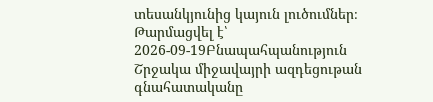տեսանկյունից կայուն լուծումներ։
Թարմացվել է՝ 2026-09-19Բնապահպանություն
Շրջակա միջավայրի ազդեցութան գնահատականը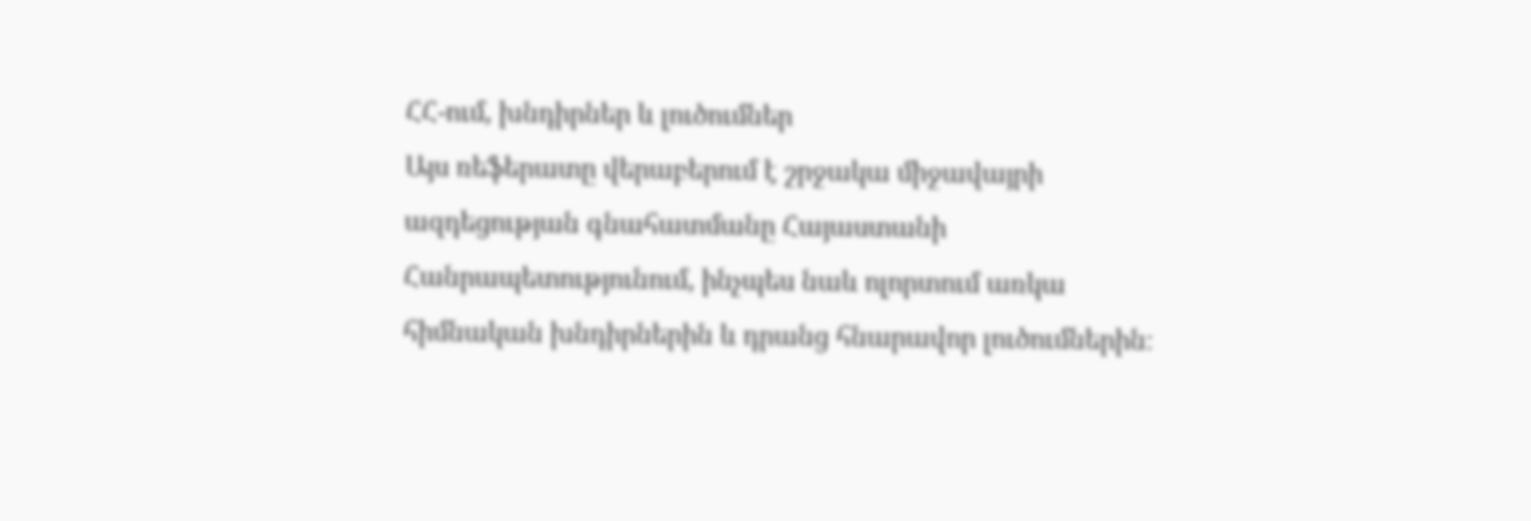ՀՀ-ում, խնդիրներ և լուծումներ
Այս ռեֆերատը վերաբերում է շրջակա միջավայրի ազդեցության գնահատմանը Հայաստանի Հանրապետությունում, ինչպես նաև ոլորտում առկա հիմնական խնդիրներին և դրանց հնարավոր լուծումներին։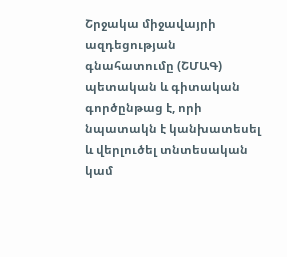Շրջակա միջավայրի ազդեցության գնահատումը (ՇՄԱԳ) պետական և գիտական գործընթաց է, որի նպատակն է կանխատեսել և վերլուծել տնտեսական կամ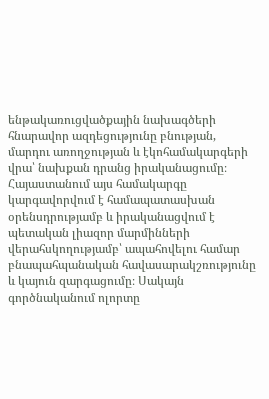ենթակառուցվածքային նախագծերի հնարավոր ազդեցությունը բնության, մարդու առողջության և էկոհամակարգերի վրա՝ նախքան դրանց իրականացումը։ Հայաստանում այս համակարգը կարգավորվում է համապատասխան օրենսդրությամբ և իրականացվում է պետական լիազոր մարմինների վերահսկողությամբ՝ ապահովելու համար բնապահպանական հավասարակշռությունը և կայուն զարգացումը։ Սակայն գործնականում ոլորտը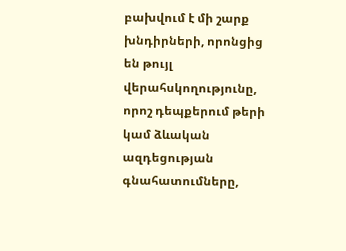բախվում է մի շարք խնդիրների, որոնցից են թույլ վերահսկողությունը, որոշ դեպքերում թերի կամ ձևական ազդեցության գնահատումները,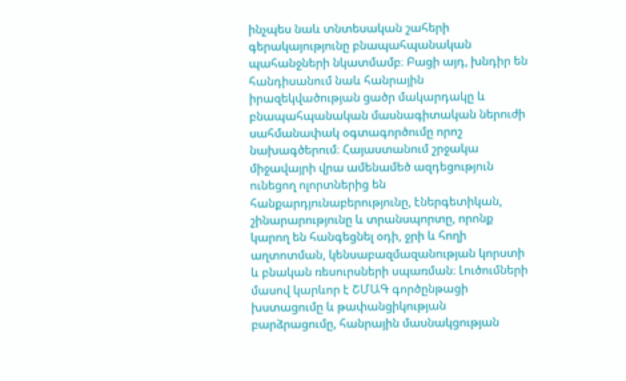ինչպես նաև տնտեսական շահերի գերակայությունը բնապահպանական պահանջների նկատմամբ։ Բացի այդ, խնդիր են հանդիսանում նաև հանրային իրազեկվածության ցածր մակարդակը և բնապահպանական մասնագիտական ներուժի սահմանափակ օգտագործումը որոշ նախագծերում։ Հայաստանում շրջակա միջավայրի վրա ամենամեծ ազդեցություն ունեցող ոլորտներից են հանքարդյունաբերությունը, էներգետիկան, շինարարությունը և տրանսպորտը, որոնք կարող են հանգեցնել օդի, ջրի և հողի աղտոտման, կենսաբազմազանության կորստի և բնական ռեսուրսների սպառման։ Լուծումների մասով կարևոր է ՇՄԱԳ գործընթացի խստացումը և թափանցիկության բարձրացումը, հանրային մասնակցության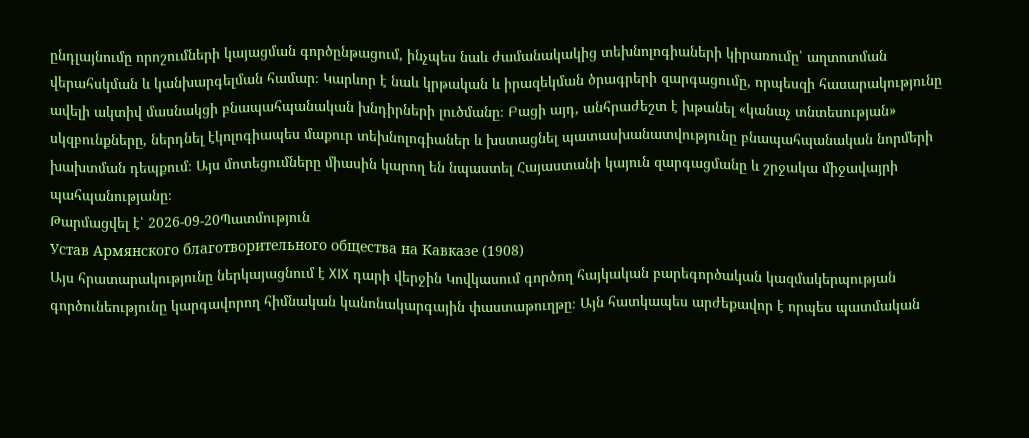ընդլայնումը որոշումների կայացման գործընթացում, ինչպես նաև ժամանակակից տեխնոլոգիաների կիրառումը՝ աղտոտման վերահսկման և կանխարգելման համար։ Կարևոր է նաև կրթական և իրազեկման ծրագրերի զարգացումը, որպեսզի հասարակությունը ավելի ակտիվ մասնակցի բնապահպանական խնդիրների լուծմանը։ Բացի այդ, անհրաժեշտ է խթանել «կանաչ տնտեսության» սկզբունքները, ներդնել էկոլոգիապես մաքուր տեխնոլոգիաներ և խստացնել պատասխանատվությունը բնապահպանական նորմերի խախտման դեպքում։ Այս մոտեցումները միասին կարող են նպաստել Հայաստանի կայուն զարգացմանը և շրջակա միջավայրի պահպանությանը։
Թարմացվել է՝ 2026-09-20Պատմություն
Устав Армянского благотворительного общества на Кавказе (1908)
Այս հրատարակությունը ներկայացնում է XIX դարի վերջին Կովկասում գործող հայկական բարեգործական կազմակերպության գործունեությունը կարգավորող հիմնական կանոնակարգային փաստաթուղթը։ Այն հատկապես արժեքավոր է որպես պատմական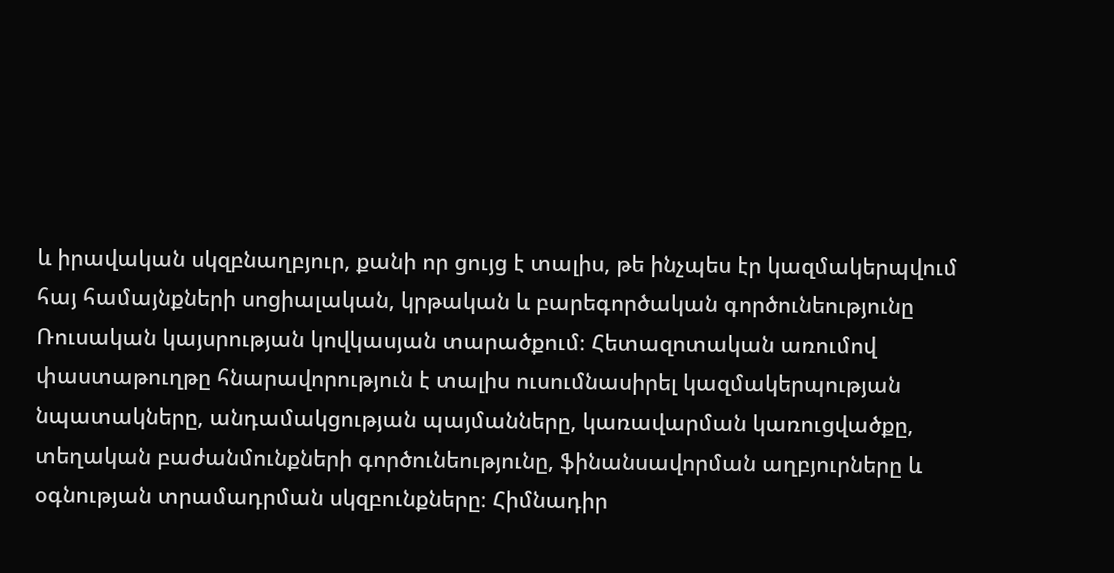և իրավական սկզբնաղբյուր, քանի որ ցույց է տալիս, թե ինչպես էր կազմակերպվում հայ համայնքների սոցիալական, կրթական և բարեգործական գործունեությունը Ռուսական կայսրության կովկասյան տարածքում։ Հետազոտական առումով փաստաթուղթը հնարավորություն է տալիս ուսումնասիրել կազմակերպության նպատակները, անդամակցության պայմանները, կառավարման կառուցվածքը, տեղական բաժանմունքների գործունեությունը, ֆինանսավորման աղբյուրները և օգնության տրամադրման սկզբունքները։ Հիմնադիր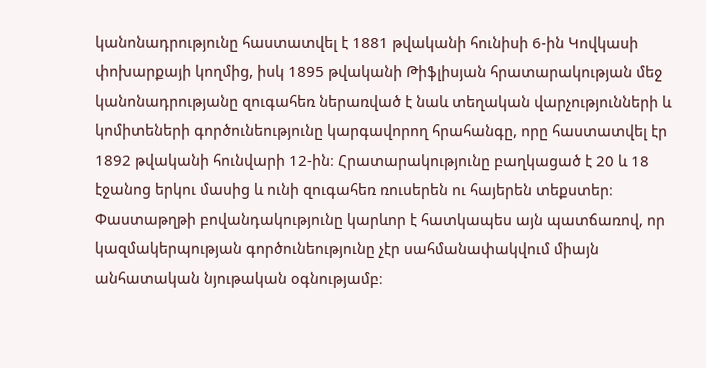կանոնադրությունը հաստատվել է 1881 թվականի հունիսի 6-ին Կովկասի փոխարքայի կողմից, իսկ 1895 թվականի Թիֆլիսյան հրատարակության մեջ կանոնադրությանը զուգահեռ ներառված է նաև տեղական վարչությունների և կոմիտեների գործունեությունը կարգավորող հրահանգը, որը հաստատվել էր 1892 թվականի հունվարի 12-ին։ Հրատարակությունը բաղկացած է 20 և 18 էջանոց երկու մասից և ունի զուգահեռ ռուսերեն ու հայերեն տեքստեր։ Փաստաթղթի բովանդակությունը կարևոր է հատկապես այն պատճառով, որ կազմակերպության գործունեությունը չէր սահմանափակվում միայն անհատական նյութական օգնությամբ։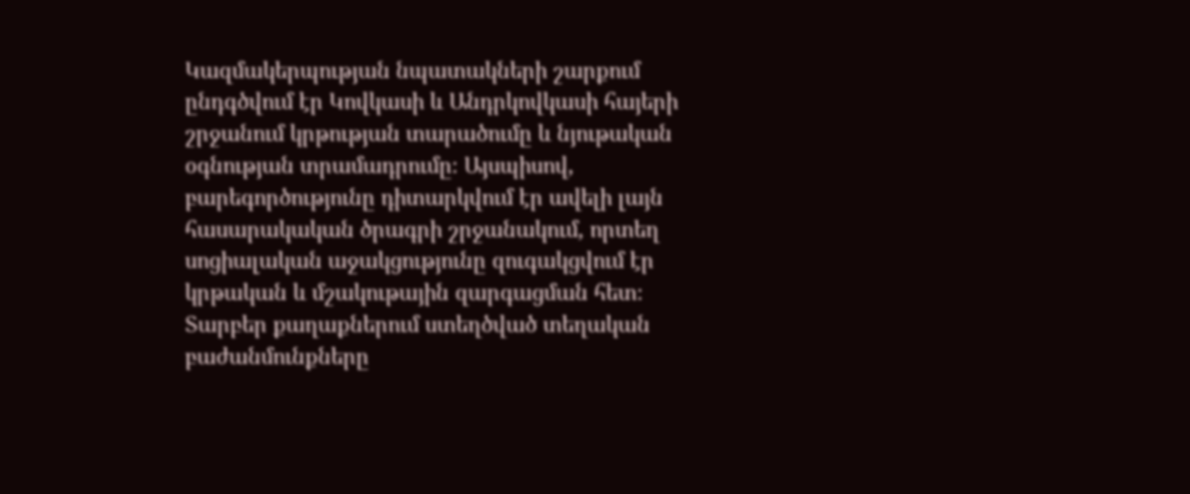Կազմակերպության նպատակների շարքում ընդգծվում էր Կովկասի և Անդրկովկասի հայերի շրջանում կրթության տարածումը և նյութական օգնության տրամադրումը։ Այսպիսով, բարեգործությունը դիտարկվում էր ավելի լայն հասարակական ծրագրի շրջանակում, որտեղ սոցիալական աջակցությունը զուգակցվում էր կրթական և մշակութային զարգացման հետ։ Տարբեր քաղաքներում ստեղծված տեղական բաժանմունքները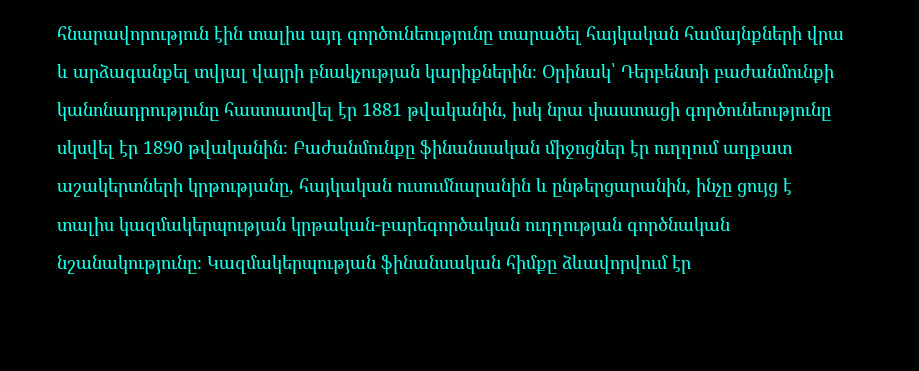հնարավորություն էին տալիս այդ գործունեությունը տարածել հայկական համայնքների վրա և արձագանքել տվյալ վայրի բնակչության կարիքներին։ Օրինակ՝ Դերբենտի բաժանմունքի կանոնադրությունը հաստատվել էր 1881 թվականին, իսկ նրա փաստացի գործունեությունը սկսվել էր 1890 թվականին։ Բաժանմունքը ֆինանսական միջոցներ էր ուղղում աղքատ աշակերտների կրթությանը, հայկական ուսումնարանին և ընթերցարանին, ինչը ցույց է տալիս կազմակերպության կրթական-բարեգործական ուղղության գործնական նշանակությունը։ Կազմակերպության ֆինանսական հիմքը ձևավորվում էր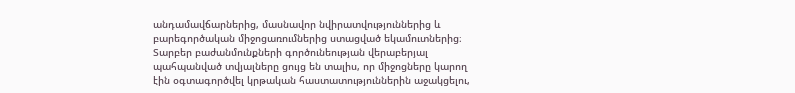անդամավճարներից, մասնավոր նվիրատվություններից և բարեգործական միջոցառումներից ստացված եկամուտներից։ Տարբեր բաժանմունքների գործունեության վերաբերյալ պահպանված տվյալները ցույց են տալիս, որ միջոցները կարող էին օգտագործվել կրթական հաստատություններին աջակցելու,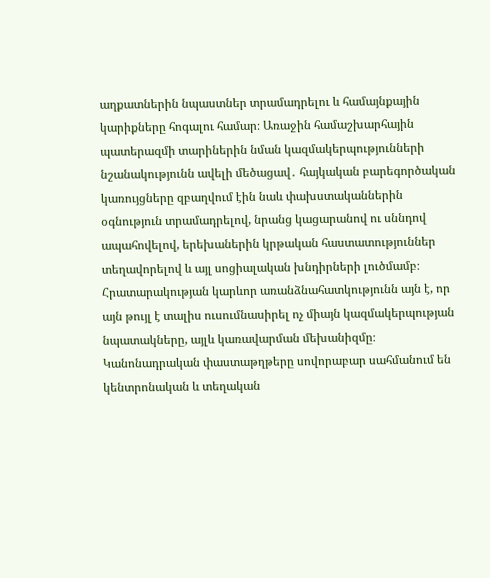աղքատներին նպաստներ տրամադրելու և համայնքային կարիքները հոգալու համար։ Առաջին համաշխարհային պատերազմի տարիներին նման կազմակերպությունների նշանակությունն ավելի մեծացավ․ հայկական բարեգործական կառույցները զբաղվում էին նաև փախստականներին օգնություն տրամադրելով, նրանց կացարանով ու սննդով ապահովելով, երեխաներին կրթական հաստատություններ տեղավորելով և այլ սոցիալական խնդիրների լուծմամբ։ Հրատարակության կարևոր առանձնահատկությունն այն է, որ այն թույլ է տալիս ուսումնասիրել ոչ միայն կազմակերպության նպատակները, այլև կառավարման մեխանիզմը։ Կանոնադրական փաստաթղթերը սովորաբար սահմանում են կենտրոնական և տեղական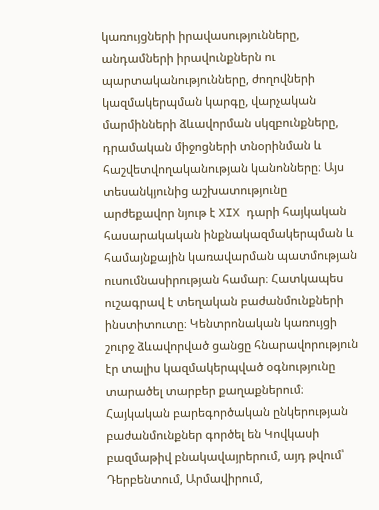կառույցների իրավասությունները, անդամների իրավունքներն ու պարտականությունները, ժողովների կազմակերպման կարգը, վարչական մարմինների ձևավորման սկզբունքները, դրամական միջոցների տնօրինման և հաշվետվողականության կանոնները։ Այս տեսանկյունից աշխատությունը արժեքավոր նյութ է XIX դարի հայկական հասարակական ինքնակազմակերպման և համայնքային կառավարման պատմության ուսումնասիրության համար։ Հատկապես ուշագրավ է տեղական բաժանմունքների ինստիտուտը։ Կենտրոնական կառույցի շուրջ ձևավորված ցանցը հնարավորություն էր տալիս կազմակերպված օգնությունը տարածել տարբեր քաղաքներում։ Հայկական բարեգործական ընկերության բաժանմունքներ գործել են Կովկասի բազմաթիվ բնակավայրերում, այդ թվում՝ Դերբենտում, Արմավիրում,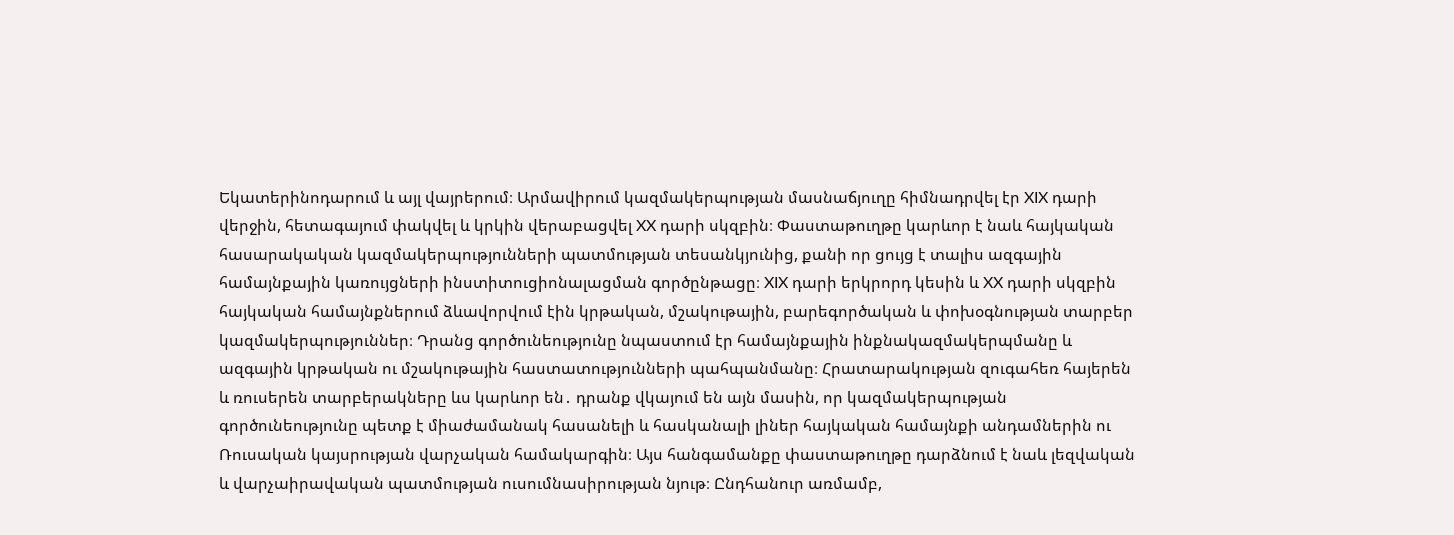Եկատերինոդարում և այլ վայրերում։ Արմավիրում կազմակերպության մասնաճյուղը հիմնադրվել էր XIX դարի վերջին, հետագայում փակվել և կրկին վերաբացվել XX դարի սկզբին։ Փաստաթուղթը կարևոր է նաև հայկական հասարակական կազմակերպությունների պատմության տեսանկյունից, քանի որ ցույց է տալիս ազգային համայնքային կառույցների ինստիտուցիոնալացման գործընթացը։ XIX դարի երկրորդ կեսին և XX դարի սկզբին հայկական համայնքներում ձևավորվում էին կրթական, մշակութային, բարեգործական և փոխօգնության տարբեր կազմակերպություններ։ Դրանց գործունեությունը նպաստում էր համայնքային ինքնակազմակերպմանը և ազգային կրթական ու մշակութային հաստատությունների պահպանմանը։ Հրատարակության զուգահեռ հայերեն և ռուսերեն տարբերակները ևս կարևոր են․ դրանք վկայում են այն մասին, որ կազմակերպության գործունեությունը պետք է միաժամանակ հասանելի և հասկանալի լիներ հայկական համայնքի անդամներին ու Ռուսական կայսրության վարչական համակարգին։ Այս հանգամանքը փաստաթուղթը դարձնում է նաև լեզվական և վարչաիրավական պատմության ուսումնասիրության նյութ։ Ընդհանուր առմամբ,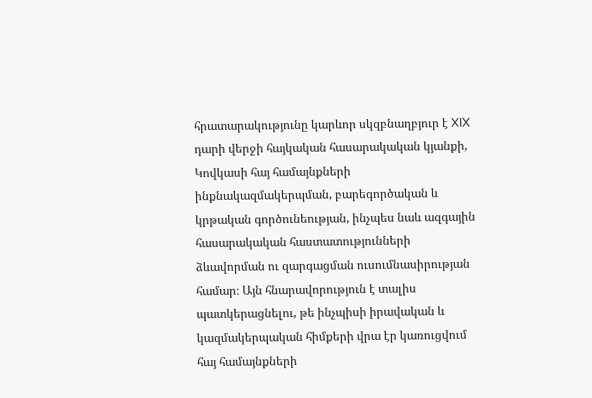հրատարակությունը կարևոր սկզբնաղբյուր է XIX դարի վերջի հայկական հասարակական կյանքի, Կովկասի հայ համայնքների ինքնակազմակերպման, բարեգործական և կրթական գործունեության, ինչպես նաև ազգային հասարակական հաստատությունների ձևավորման ու զարգացման ուսումնասիրության համար։ Այն հնարավորություն է տալիս պատկերացնելու, թե ինչպիսի իրավական և կազմակերպական հիմքերի վրա էր կառուցվում հայ համայնքների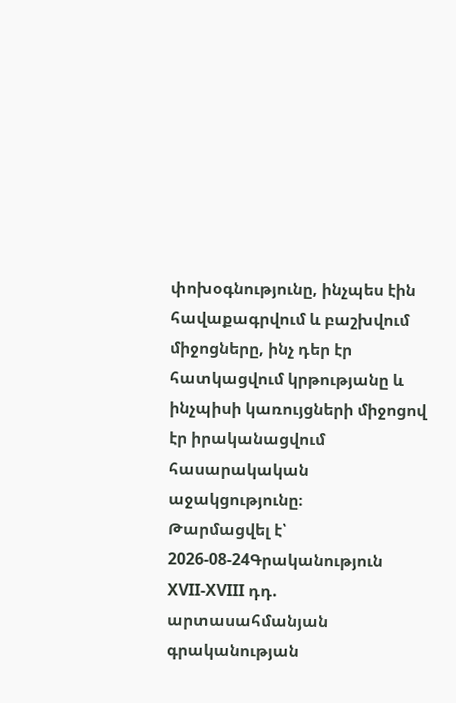փոխօգնությունը, ինչպես էին հավաքագրվում և բաշխվում միջոցները, ինչ դեր էր հատկացվում կրթությանը և ինչպիսի կառույցների միջոցով էր իրականացվում հասարակական աջակցությունը։
Թարմացվել է՝ 2026-08-24Գրականություն
XVII-XVIII դդ. արտասահմանյան գրականության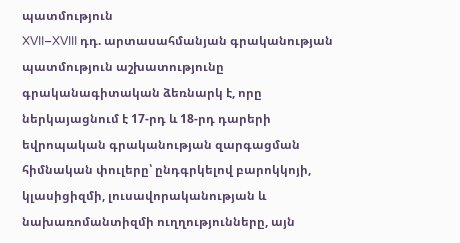պատմություն
XVII–XVIII դդ. արտասահմանյան գրականության պատմություն աշխատությունը գրականագիտական ձեռնարկ է, որը ներկայացնում է 17-րդ և 18-րդ դարերի եվրոպական գրականության զարգացման հիմնական փուլերը՝ ընդգրկելով բարոկկոյի, կլասիցիզմի, լուսավորականության և նախառոմանտիզմի ուղղությունները, այն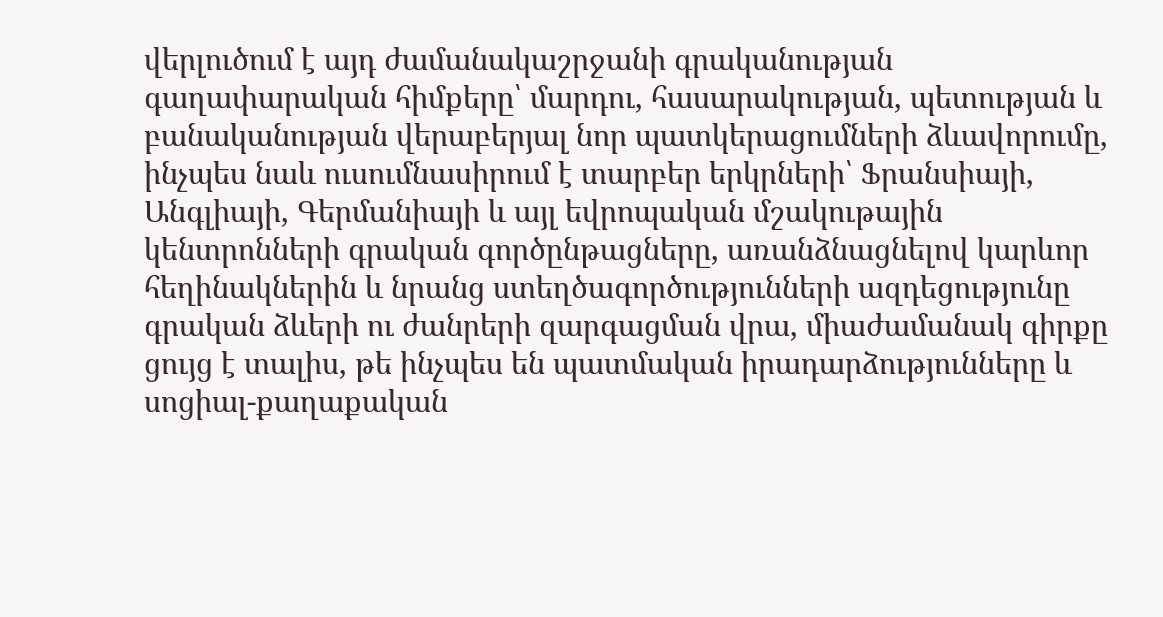վերլուծում է այդ ժամանակաշրջանի գրականության գաղափարական հիմքերը՝ մարդու, հասարակության, պետության և բանականության վերաբերյալ նոր պատկերացումների ձևավորումը, ինչպես նաև ուսումնասիրում է տարբեր երկրների՝ Ֆրանսիայի, Անգլիայի, Գերմանիայի և այլ եվրոպական մշակութային կենտրոնների գրական գործընթացները, առանձնացնելով կարևոր հեղինակներին և նրանց ստեղծագործությունների ազդեցությունը գրական ձևերի ու ժանրերի զարգացման վրա, միաժամանակ գիրքը ցույց է տալիս, թե ինչպես են պատմական իրադարձությունները և սոցիալ-քաղաքական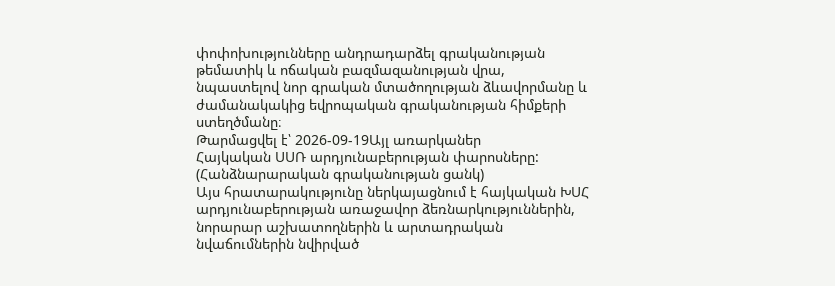փոփոխությունները անդրադարձել գրականության թեմատիկ և ոճական բազմազանության վրա, նպաստելով նոր գրական մտածողության ձևավորմանը և ժամանակակից եվրոպական գրականության հիմքերի ստեղծմանը։
Թարմացվել է՝ 2026-09-19Այլ առարկաներ
Հայկական ՍՍՌ արդյունաբերության փարոսները: (Հանձնարարական գրականության ցանկ)
Այս հրատարակությունը ներկայացնում է հայկական ԽՍՀ արդյունաբերության առաջավոր ձեռնարկություններին, նորարար աշխատողներին և արտադրական նվաճումներին նվիրված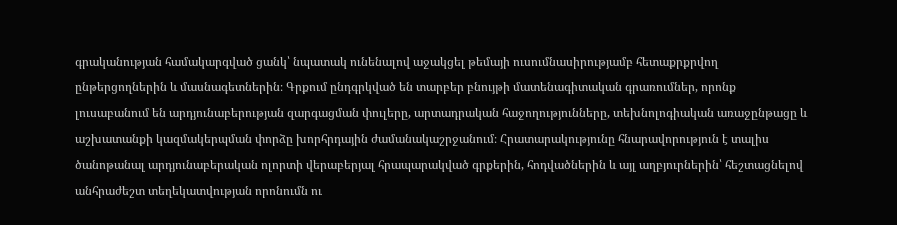գրականության համակարգված ցանկ՝ նպատակ ունենալով աջակցել թեմայի ուսումնասիրությամբ հետաքրքրվող ընթերցողներին և մասնագետներին։ Գրքում ընդգրկված են տարբեր բնույթի մատենագիտական գրառումներ, որոնք լուսաբանում են արդյունաբերության զարգացման փուլերը, արտադրական հաջողությունները, տեխնոլոգիական առաջընթացը և աշխատանքի կազմակերպման փորձը խորհրդային ժամանակաշրջանում։ Հրատարակությունը հնարավորություն է տալիս ծանոթանալ արդյունաբերական ոլորտի վերաբերյալ հրապարակված գրքերին, հոդվածներին և այլ աղբյուրներին՝ հեշտացնելով անհրաժեշտ տեղեկատվության որոնումն ու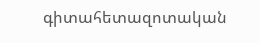գիտահետազոտական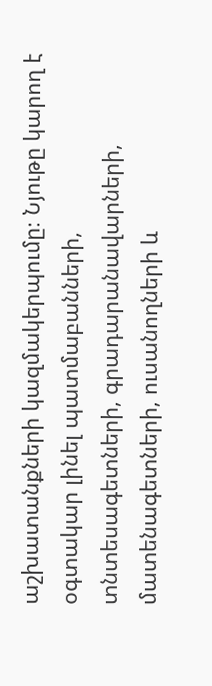աշխատանքների կազմակերպումը։ Նյութը կարող է օգտակար լինել պատմաբանների, տնտեսագետների, գրադարանավարների, մատենագետների, ուսանողների և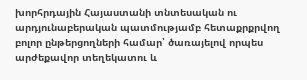խորհրդային Հայաստանի տնտեսական ու արդյունաբերական պատմությամբ հետաքրքրվող բոլոր ընթերցողների համար՝ ծառայելով որպես արժեքավոր տեղեկատու և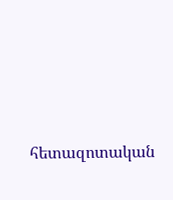հետազոտական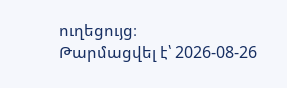ուղեցույց։
Թարմացվել է՝ 2026-08-26